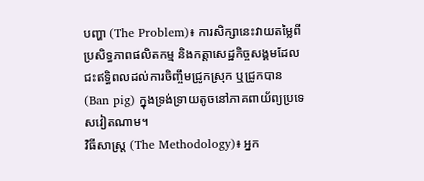បញ្ហា (The Problem)៖ ការសិក្សានេះវាយតម្លៃពីប្រសិទ្ធភាពផលិតកម្ម និងកត្តាសេដ្ឋកិច្ចសង្គមដែលជះឥទ្ធិពលដល់ការចិញ្ចឹមជ្រូកស្រុក ឬជ្រូកបាន (Ban pig) ក្នុងទ្រង់ទ្រាយតូចនៅភាគពាយ័ព្យប្រទេសវៀតណាម។
វិធីសាស្ត្រ (The Methodology)៖ អ្នក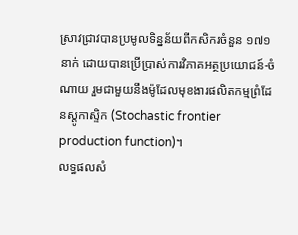ស្រាវជ្រាវបានប្រមូលទិន្នន័យពីកសិករចំនួន ១៧១ នាក់ ដោយបានប្រើប្រាស់ការវិភាគអត្ថប្រយោជន៍-ចំណាយ រួមជាមួយនឹងម៉ូដែលមុខងារផលិតកម្មព្រំដែនស្តូកាស្ទិក (Stochastic frontier production function)។
លទ្ធផលសំ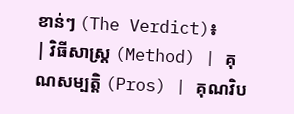ខាន់ៗ (The Verdict)៖
| វិធីសាស្ត្រ (Method) | គុណសម្បត្តិ (Pros) | គុណវិប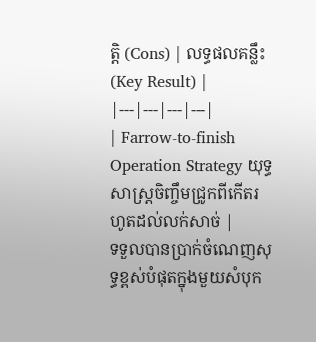ត្តិ (Cons) | លទ្ធផលគន្លឹះ (Key Result) |
|---|---|---|---|
| Farrow-to-finish Operation Strategy យុទ្ធសាស្រ្តចិញ្ចឹមជ្រូកពីកើតរហូតដល់លក់សាច់ |
ទទួលបានប្រាក់ចំណេញសុទ្ធខ្ពស់បំផុតក្នុងមួយសំបុក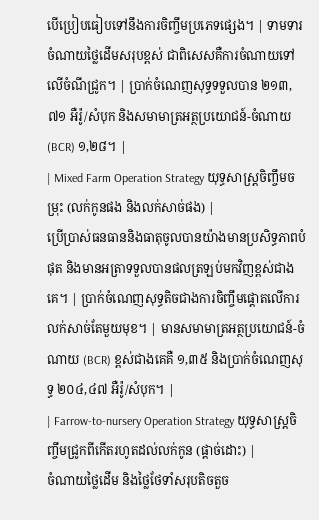បើប្រៀបធៀបទៅនឹងការចិញ្ចឹមប្រភេទផ្សេង។ | ទាមទារចំណាយថ្លៃដើមសរុបខ្ពស់ ជាពិសេសគឺការចំណាយទៅលើចំណីជ្រូក។ | ប្រាក់ចំណេញសុទ្ធទទួលបាន ២១៣,៧១ អឺរ៉ូ/សំបុក និងសមាមាត្រអត្ថប្រយោជន៍-ចំណាយ (BCR) ១,២៨។ |
| Mixed Farm Operation Strategy យុទ្ធសាស្រ្តចិញ្ចឹមចម្រុះ (លក់កូនផង និងលក់សាច់ផង) |
ប្រើប្រាស់ធនធាននិងធាតុចូលបានយ៉ាងមានប្រសិទ្ធភាពបំផុត និងមានអត្រាទទួលបានផលត្រឡប់មកវិញខ្ពស់ជាងគេ។ | ប្រាក់ចំណេញសុទ្ធតិចជាងការចិញ្ចឹមផ្តោតលើការលក់សាច់តែមួយមុខ។ | មានសមាមាត្រអត្ថប្រយោជន៍-ចំណាយ (BCR) ខ្ពស់ជាងគេគឺ ១,៣៥ និងប្រាក់ចំណេញសុទ្ធ ២០៤,៤៧ អឺរ៉ូ/សំបុក។ |
| Farrow-to-nursery Operation Strategy យុទ្ធសាស្រ្តចិញ្ចឹមជ្រូកពីកើតរហូតដល់លក់កូន (ផ្តាច់ដោះ) |
ចំណាយថ្លៃដើម និងថ្លៃថែទាំសរុបតិចតួច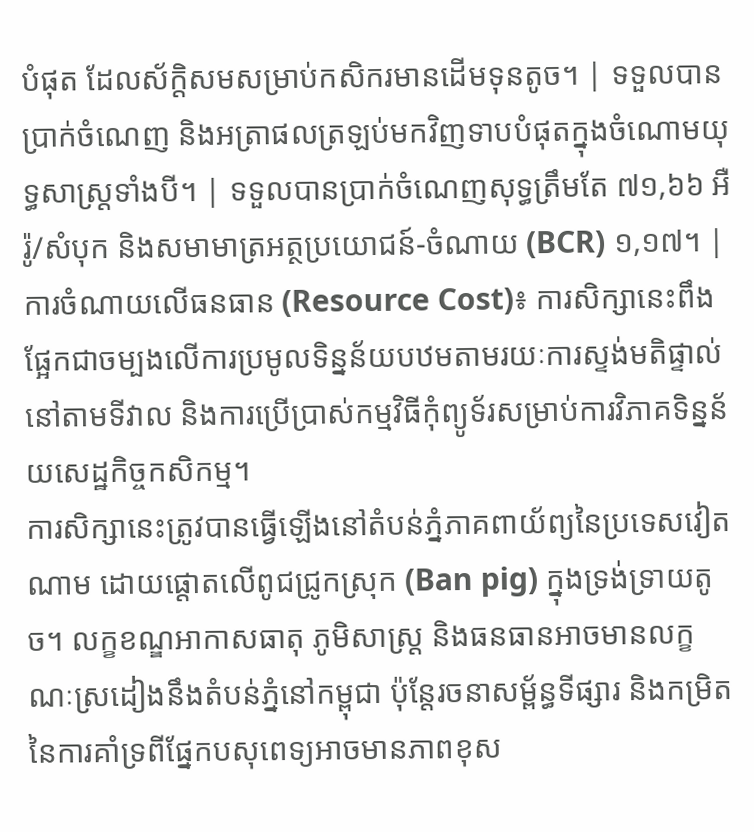បំផុត ដែលស័ក្តិសមសម្រាប់កសិករមានដើមទុនតូច។ | ទទួលបានប្រាក់ចំណេញ និងអត្រាផលត្រឡប់មកវិញទាបបំផុតក្នុងចំណោមយុទ្ធសាស្ត្រទាំងបី។ | ទទួលបានប្រាក់ចំណេញសុទ្ធត្រឹមតែ ៧១,៦៦ អឺរ៉ូ/សំបុក និងសមាមាត្រអត្ថប្រយោជន៍-ចំណាយ (BCR) ១,១៧។ |
ការចំណាយលើធនធាន (Resource Cost)៖ ការសិក្សានេះពឹងផ្អែកជាចម្បងលើការប្រមូលទិន្នន័យបឋមតាមរយៈការស្ទង់មតិផ្ទាល់នៅតាមទីវាល និងការប្រើប្រាស់កម្មវិធីកុំព្យូទ័រសម្រាប់ការវិភាគទិន្នន័យសេដ្ឋកិច្ចកសិកម្ម។
ការសិក្សានេះត្រូវបានធ្វើឡើងនៅតំបន់ភ្នំភាគពាយ័ព្យនៃប្រទេសវៀតណាម ដោយផ្តោតលើពូជជ្រូកស្រុក (Ban pig) ក្នុងទ្រង់ទ្រាយតូច។ លក្ខខណ្ឌអាកាសធាតុ ភូមិសាស្ត្រ និងធនធានអាចមានលក្ខណៈស្រដៀងនឹងតំបន់ភ្នំនៅកម្ពុជា ប៉ុន្តែរចនាសម្ព័ន្ធទីផ្សារ និងកម្រិតនៃការគាំទ្រពីផ្នែកបសុពេទ្យអាចមានភាពខុស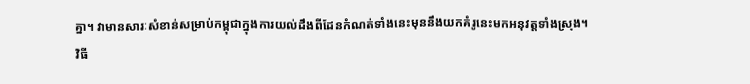គ្នា។ វាមានសារៈសំខាន់សម្រាប់កម្ពុជាក្នុងការយល់ដឹងពីដែនកំណត់ទាំងនេះមុននឹងយកគំរូនេះមកអនុវត្តទាំងស្រុង។
វិធី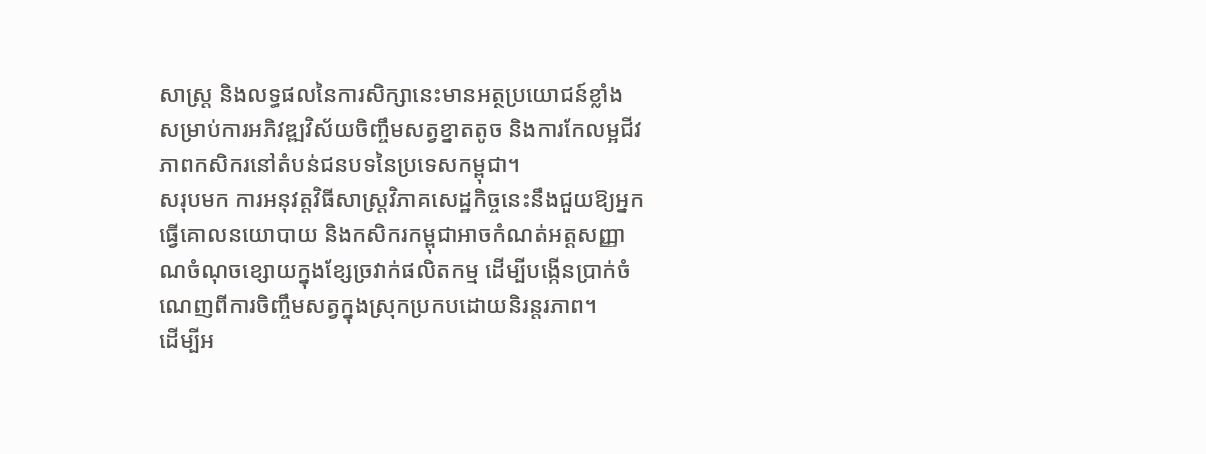សាស្ត្រ និងលទ្ធផលនៃការសិក្សានេះមានអត្ថប្រយោជន៍ខ្លាំងសម្រាប់ការអភិវឌ្ឍវិស័យចិញ្ចឹមសត្វខ្នាតតូច និងការកែលម្អជីវភាពកសិករនៅតំបន់ជនបទនៃប្រទេសកម្ពុជា។
សរុបមក ការអនុវត្តវិធីសាស្ត្រវិភាគសេដ្ឋកិច្ចនេះនឹងជួយឱ្យអ្នកធ្វើគោលនយោបាយ និងកសិករកម្ពុជាអាចកំណត់អត្តសញ្ញាណចំណុចខ្សោយក្នុងខ្សែច្រវាក់ផលិតកម្ម ដើម្បីបង្កើនប្រាក់ចំណេញពីការចិញ្ចឹមសត្វក្នុងស្រុកប្រកបដោយនិរន្តរភាព។
ដើម្បីអ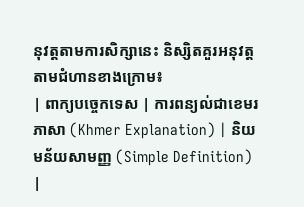នុវត្តតាមការសិក្សានេះ និស្សិតគួរអនុវត្តតាមជំហានខាងក្រោម៖
| ពាក្យបច្ចេកទេស | ការពន្យល់ជាខេមរភាសា (Khmer Explanation) | និយមន័យសាមញ្ញ (Simple Definition) |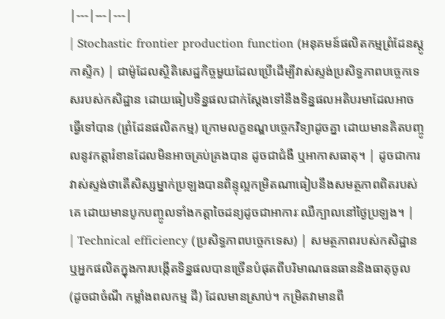|---|---|---|
| Stochastic frontier production function (អនុគមន៍ផលិតកម្មព្រំដែនស្តូកាស្ទិក) | ជាម៉ូដែលស្ថិតិសេដ្ឋកិច្ចមួយដែលប្រើដើម្បីវាស់ស្ទង់ប្រសិទ្ធភាពបច្ចេកទេសរបស់កសិដ្ឋាន ដោយធៀបទិន្នផលជាក់ស្តែងទៅនឹងទិន្នផលអតិបរមាដែលអាចធ្វើទៅបាន (ព្រំដែនផលិតកម្ម) ក្រោមលក្ខខណ្ឌបច្ចេកវិទ្យាដូចគ្នា ដោយមានគិតបញ្ចូលនូវកត្តារំខានដែលមិនអាចគ្រប់គ្រងបាន ដូចជាជំងឺ ឬអាកាសធាតុ។ | ដូចជាការវាស់ស្ទង់ថាតើសិស្សម្នាក់ប្រឡងបានពិន្ទុល្អកម្រិតណាធៀបនឹងសមត្ថភាពពិតរបស់គេ ដោយមានបូកបញ្ចូលទាំងកត្តាចៃដន្យដូចជាអាការៈឈឺក្បាលនៅថ្ងៃប្រឡង។ |
| Technical efficiency (ប្រសិទ្ធភាពបច្ចេកទេស) | សមត្ថភាពរបស់កសិដ្ឋានឬអ្នកផលិតក្នុងការបង្កើតទិន្នផលបានច្រើនបំផុតពីបរិមាណធនធាននិងធាតុចូល (ដូចជាចំណី កម្លាំងពលកម្ម ដី) ដែលមានស្រាប់។ កម្រិតវាមានពី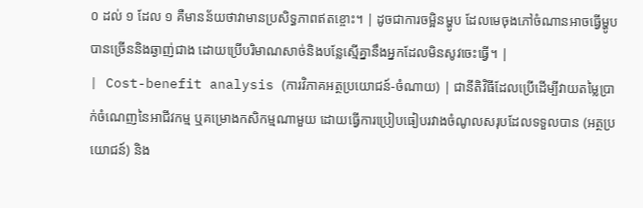០ ដល់ ១ ដែល ១ គឺមានន័យថាវាមានប្រសិទ្ធភាពឥតខ្ចោះ។ | ដូចជាការចម្អិនម្ហូប ដែលមេចុងភៅចំណានអាចធ្វើម្ហូបបានច្រើននិងឆ្ងាញ់ជាង ដោយប្រើបរិមាណសាច់និងបន្លែស្មើគ្នានឹងអ្នកដែលមិនសូវចេះធ្វើ។ |
| Cost-benefit analysis (ការវិភាគអត្ថប្រយោជន៍-ចំណាយ) | ជានីតិវិធីដែលប្រើដើម្បីវាយតម្លៃប្រាក់ចំណេញនៃអាជីវកម្ម ឬគម្រោងកសិកម្មណាមួយ ដោយធ្វើការប្រៀបធៀបរវាងចំណូលសរុបដែលទទួលបាន (អត្ថប្រយោជន៍) និង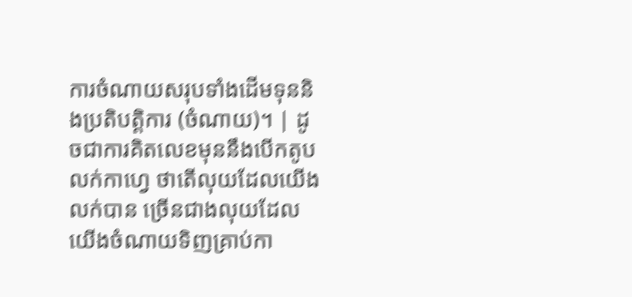ការចំណាយសរុបទាំងដើមទុននិងប្រតិបត្តិការ (ចំណាយ)។ | ដូចជាការគិតលេខមុននឹងបើកតូបលក់កាហ្វេ ថាតើលុយដែលយើងលក់បាន ច្រើនជាងលុយដែលយើងចំណាយទិញគ្រាប់កា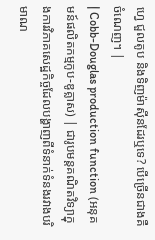ហ្វេ ជួលតូប និងទិញម៉ាស៊ីនដែរឬទេ? បើច្រើនជាងគឺចំណេញ។ |
| Cobb-Douglas production function (អនុគមន៍ផលិតកម្មកូប-ឌូគ្លាស) | ជារូបមន្តគណិតវិទ្យាក្នុងការវិភាគសេដ្ឋកិច្ចដែលបង្ហាញពីទំនាក់ទំនងរវាងបរិមាណ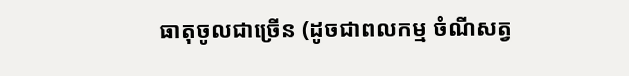ធាតុចូលជាច្រើន (ដូចជាពលកម្ម ចំណីសត្វ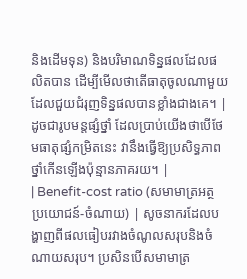និងដើមទុន) និងបរិមាណទិន្នផលដែលផលិតបាន ដើម្បីមើលថាតើធាតុចូលណាមួយដែលជួយជំរុញទិន្នផលបានខ្លាំងជាងគេ។ | ដូចជារូបមន្តផ្សំថ្នាំ ដែលប្រាប់យើងថាបើថែមធាតុផ្សំកម្រិតនេះ វានឹងធ្វើឱ្យប្រសិទ្ធភាពថ្នាំកើនឡើងប៉ុន្មានភាគរយ។ |
| Benefit-cost ratio (សមាមាត្រអត្ថប្រយោជន៍-ចំណាយ) | សូចនាករដែលបង្ហាញពីផលធៀបរវាងចំណូលសរុបនិងចំណាយសរុប។ ប្រសិនបើសមាមាត្រ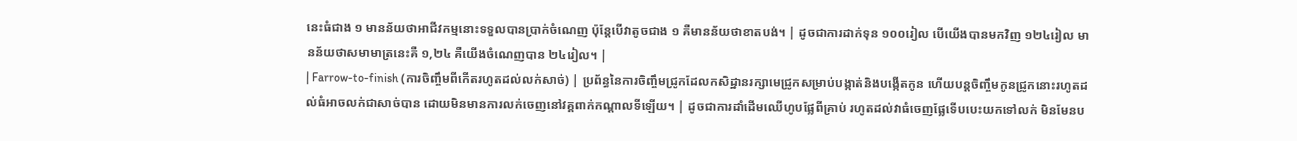នេះធំជាង ១ មានន័យថាអាជីវកម្មនោះទទួលបានប្រាក់ចំណេញ ប៉ុន្តែបើវាតូចជាង ១ គឺមានន័យថាខាតបង់។ | ដូចជាការដាក់ទុន ១០០រៀល បើយើងបានមកវិញ ១២៤រៀល មានន័យថាសមាមាត្រនេះគឺ ១,២៤ គឺយើងចំណេញបាន ២៤រៀល។ |
| Farrow-to-finish (ការចិញ្ចឹមពីកើតរហូតដល់លក់សាច់) | ប្រព័ន្ធនៃការចិញ្ចឹមជ្រូកដែលកសិដ្ឋានរក្សាមេជ្រូកសម្រាប់បង្កាត់និងបង្កើតកូន ហើយបន្តចិញ្ចឹមកូនជ្រូកនោះរហូតដល់ធំអាចលក់ជាសាច់បាន ដោយមិនមានការលក់ចេញនៅវគ្គពាក់កណ្តាលទីឡើយ។ | ដូចជាការដាំដើមឈើហូបផ្លែពីគ្រាប់ រហូតដល់វាធំចេញផ្លែទើបបេះយកទៅលក់ មិនមែនប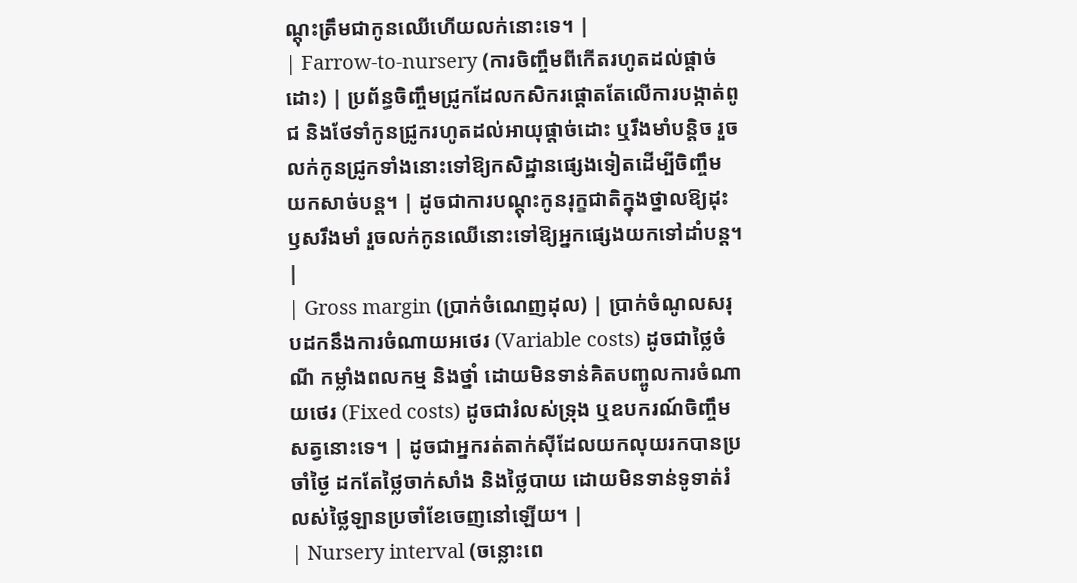ណ្តុះត្រឹមជាកូនឈើហើយលក់នោះទេ។ |
| Farrow-to-nursery (ការចិញ្ចឹមពីកើតរហូតដល់ផ្តាច់ដោះ) | ប្រព័ន្ធចិញ្ចឹមជ្រូកដែលកសិករផ្តោតតែលើការបង្កាត់ពូជ និងថែទាំកូនជ្រូករហូតដល់អាយុផ្តាច់ដោះ ឬរឹងមាំបន្តិច រួចលក់កូនជ្រូកទាំងនោះទៅឱ្យកសិដ្ឋានផ្សេងទៀតដើម្បីចិញ្ចឹមយកសាច់បន្ត។ | ដូចជាការបណ្តុះកូនរុក្ខជាតិក្នុងថ្នាលឱ្យដុះឫសរឹងមាំ រួចលក់កូនឈើនោះទៅឱ្យអ្នកផ្សេងយកទៅដាំបន្ត។ |
| Gross margin (ប្រាក់ចំណេញដុល) | ប្រាក់ចំណូលសរុបដកនឹងការចំណាយអថេរ (Variable costs) ដូចជាថ្លៃចំណី កម្លាំងពលកម្ម និងថ្នាំ ដោយមិនទាន់គិតបញ្ចូលការចំណាយថេរ (Fixed costs) ដូចជារំលស់ទ្រុង ឬឧបករណ៍ចិញ្ចឹមសត្វនោះទេ។ | ដូចជាអ្នករត់តាក់ស៊ីដែលយកលុយរកបានប្រចាំថ្ងៃ ដកតែថ្លៃចាក់សាំង និងថ្លៃបាយ ដោយមិនទាន់ទូទាត់រំលស់ថ្លៃឡានប្រចាំខែចេញនៅឡើយ។ |
| Nursery interval (ចន្លោះពេ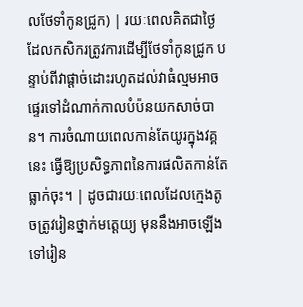លថែទាំកូនជ្រូក) | រយៈពេលគិតជាថ្ងៃ ដែលកសិករត្រូវការដើម្បីថែទាំកូនជ្រូក បន្ទាប់ពីវាផ្តាច់ដោះរហូតដល់វាធំល្មមអាចផ្ទេរទៅដំណាក់កាលបំប៉នយកសាច់បាន។ ការចំណាយពេលកាន់តែយូរក្នុងវគ្គនេះ ធ្វើឱ្យប្រសិទ្ធភាពនៃការផលិតកាន់តែធ្លាក់ចុះ។ | ដូចជារយៈពេលដែលក្មេងតូចត្រូវរៀនថ្នាក់មត្តេយ្យ មុននឹងអាចឡើងទៅរៀន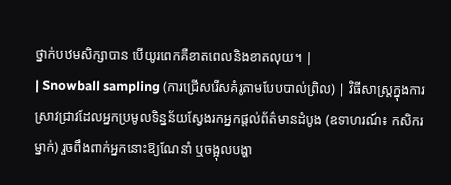ថ្នាក់បឋមសិក្សាបាន បើយូរពេកគឺខាតពេលនិងខាតលុយ។ |
| Snowball sampling (ការជ្រើសរើសគំរូតាមបែបបាល់ព្រិល) | វិធីសាស្ត្រក្នុងការស្រាវជ្រាវដែលអ្នកប្រមូលទិន្នន័យស្វែងរកអ្នកផ្តល់ព័ត៌មានដំបូង (ឧទាហរណ៍៖ កសិករម្នាក់) រួចពឹងពាក់អ្នកនោះឱ្យណែនាំ ឬចង្អុលបង្ហា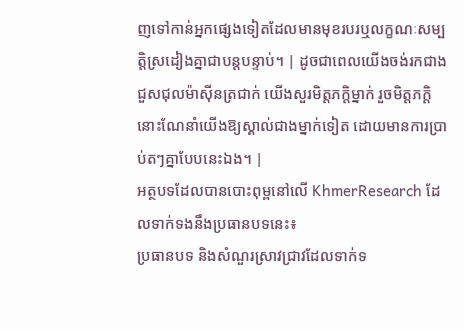ញទៅកាន់អ្នកផ្សេងទៀតដែលមានមុខរបរឬលក្ខណៈសម្បត្តិស្រដៀងគ្នាជាបន្តបន្ទាប់។ | ដូចជាពេលយើងចង់រកជាងជួសជុលម៉ាស៊ីនត្រជាក់ យើងសួរមិត្តភក្តិម្នាក់ រួចមិត្តភក្តិនោះណែនាំយើងឱ្យស្គាល់ជាងម្នាក់ទៀត ដោយមានការប្រាប់តៗគ្នាបែបនេះឯង។ |
អត្ថបទដែលបានបោះពុម្ពនៅលើ KhmerResearch ដែលទាក់ទងនឹងប្រធានបទនេះ៖
ប្រធានបទ និងសំណួរស្រាវជ្រាវដែលទាក់ទ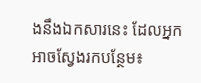ងនឹងឯកសារនេះ ដែលអ្នកអាចស្វែងរកបន្ថែម៖